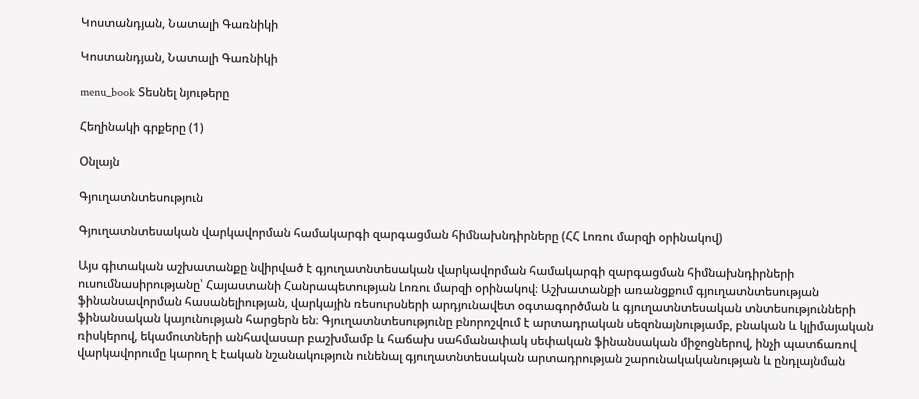Կոստանդյան, Նատալի Գառնիկի

Կոստանդյան, Նատալի Գառնիկի

menu_book Տեսնել նյութերը

Հեղինակի գրքերը (1)

Օնլայն

Գյուղատնտեսություն

Գյուղատնտեսական վարկավորման համակարգի զարգացման հիմնախնդիրները (ՀՀ Լոռու մարզի օրինակով)

Այս գիտական աշխատանքը նվիրված է գյուղատնտեսական վարկավորման համակարգի զարգացման հիմնախնդիրների ուսումնասիրությանը՝ Հայաստանի Հանրապետության Լոռու մարզի օրինակով։ Աշխատանքի առանցքում գյուղատնտեսության ֆինանսավորման հասանելիության, վարկային ռեսուրսների արդյունավետ օգտագործման և գյուղատնտեսական տնտեսությունների ֆինանսական կայունության հարցերն են։ Գյուղատնտեսությունը բնորոշվում է արտադրական սեզոնայնությամբ, բնական և կլիմայական ռիսկերով, եկամուտների անհավասար բաշխմամբ և հաճախ սահմանափակ սեփական ֆինանսական միջոցներով, ինչի պատճառով վարկավորումը կարող է էական նշանակություն ունենալ գյուղատնտեսական արտադրության շարունակականության և ընդլայնման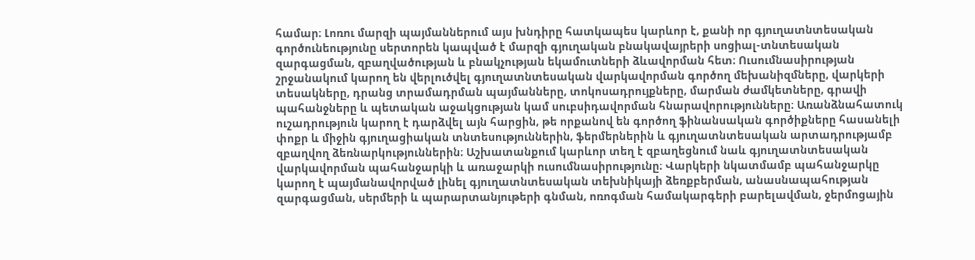համար։ Լոռու մարզի պայմաններում այս խնդիրը հատկապես կարևոր է, քանի որ գյուղատնտեսական գործունեությունը սերտորեն կապված է մարզի գյուղական բնակավայրերի սոցիալ-տնտեսական զարգացման, զբաղվածության և բնակչության եկամուտների ձևավորման հետ։ Ուսումնասիրության շրջանակում կարող են վերլուծվել գյուղատնտեսական վարկավորման գործող մեխանիզմները, վարկերի տեսակները, դրանց տրամադրման պայմանները, տոկոսադրույքները, մարման ժամկետները, գրավի պահանջները և պետական աջակցության կամ սուբսիդավորման հնարավորությունները։ Առանձնահատուկ ուշադրություն կարող է դարձվել այն հարցին, թե որքանով են գործող ֆինանսական գործիքները հասանելի փոքր և միջին գյուղացիական տնտեսություններին, ֆերմերներին և գյուղատնտեսական արտադրությամբ զբաղվող ձեռնարկություններին։ Աշխատանքում կարևոր տեղ է զբաղեցնում նաև գյուղատնտեսական վարկավորման պահանջարկի և առաջարկի ուսումնասիրությունը։ Վարկերի նկատմամբ պահանջարկը կարող է պայմանավորված լինել գյուղատնտեսական տեխնիկայի ձեռքբերման, անասնապահության զարգացման, սերմերի և պարարտանյութերի գնման, ոռոգման համակարգերի բարելավման, ջերմոցային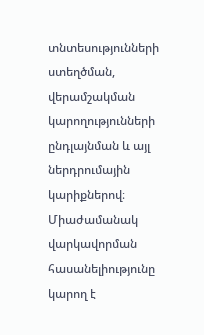տնտեսությունների ստեղծման, վերամշակման կարողությունների ընդլայնման և այլ ներդրումային կարիքներով։ Միաժամանակ վարկավորման հասանելիությունը կարող է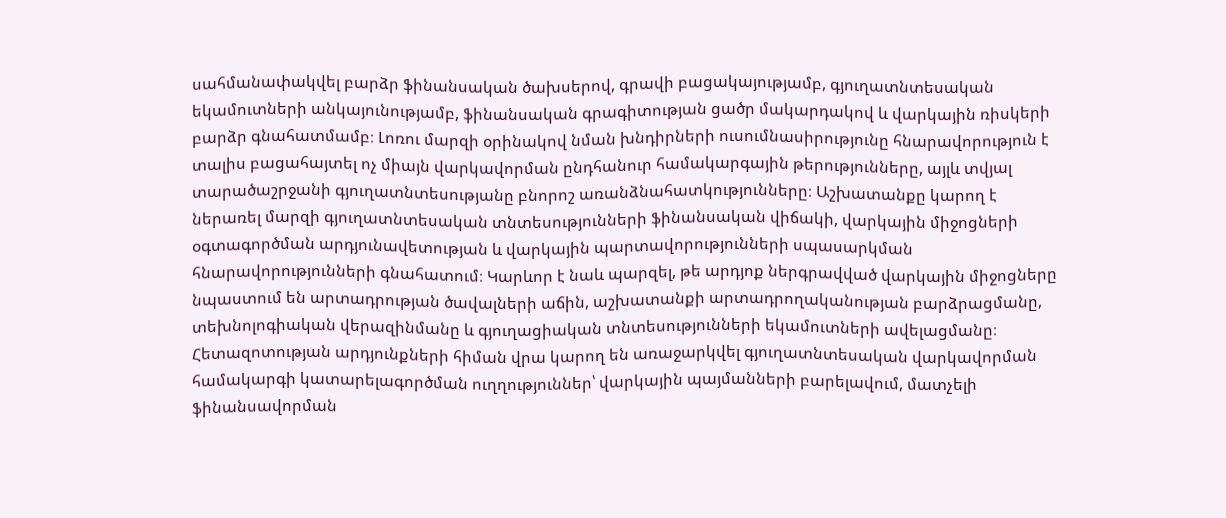սահմանափակվել բարձր ֆինանսական ծախսերով, գրավի բացակայությամբ, գյուղատնտեսական եկամուտների անկայունությամբ, ֆինանսական գրագիտության ցածր մակարդակով և վարկային ռիսկերի բարձր գնահատմամբ։ Լոռու մարզի օրինակով նման խնդիրների ուսումնասիրությունը հնարավորություն է տալիս բացահայտել ոչ միայն վարկավորման ընդհանուր համակարգային թերությունները, այլև տվյալ տարածաշրջանի գյուղատնտեսությանը բնորոշ առանձնահատկությունները։ Աշխատանքը կարող է ներառել մարզի գյուղատնտեսական տնտեսությունների ֆինանսական վիճակի, վարկային միջոցների օգտագործման արդյունավետության և վարկային պարտավորությունների սպասարկման հնարավորությունների գնահատում։ Կարևոր է նաև պարզել, թե արդյոք ներգրավված վարկային միջոցները նպաստում են արտադրության ծավալների աճին, աշխատանքի արտադրողականության բարձրացմանը, տեխնոլոգիական վերազինմանը և գյուղացիական տնտեսությունների եկամուտների ավելացմանը։ Հետազոտության արդյունքների հիման վրա կարող են առաջարկվել գյուղատնտեսական վարկավորման համակարգի կատարելագործման ուղղություններ՝ վարկային պայմանների բարելավում, մատչելի ֆինանսավորման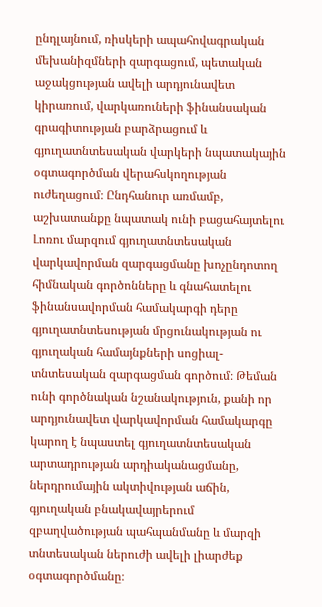ընդլայնում, ռիսկերի ապահովագրական մեխանիզմների զարգացում, պետական աջակցության ավելի արդյունավետ կիրառում, վարկառուների ֆինանսական գրագիտության բարձրացում և գյուղատնտեսական վարկերի նպատակային օգտագործման վերահսկողության ուժեղացում։ Ընդհանուր առմամբ, աշխատանքը նպատակ ունի բացահայտելու Լոռու մարզում գյուղատնտեսական վարկավորման զարգացմանը խոչընդոտող հիմնական գործոնները և գնահատելու ֆինանսավորման համակարգի դերը գյուղատնտեսության մրցունակության ու գյուղական համայնքների սոցիալ-տնտեսական զարգացման գործում։ Թեման ունի գործնական նշանակություն, քանի որ արդյունավետ վարկավորման համակարգը կարող է նպաստել գյուղատնտեսական արտադրության արդիականացմանը, ներդրումային ակտիվության աճին, գյուղական բնակավայրերում զբաղվածության պահպանմանը և մարզի տնտեսական ներուժի ավելի լիարժեք օգտագործմանը։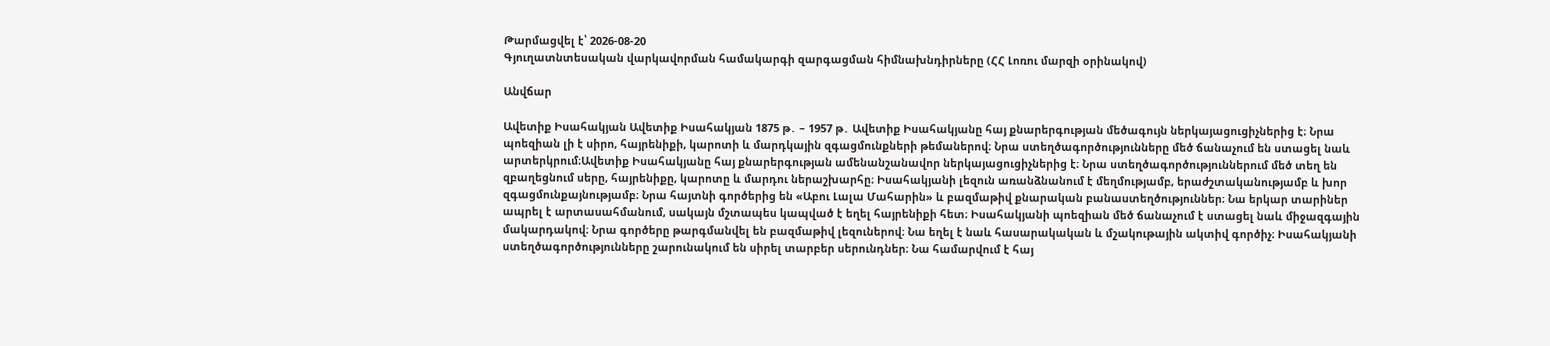Թարմացվել է՝ 2026-08-20
Գյուղատնտեսական վարկավորման համակարգի զարգացման հիմնախնդիրները (ՀՀ Լոռու մարզի օրինակով)

Անվճար

Ավետիք Իսահակյան Ավետիք Իսահակյան 1875 թ․ – 1957 թ․ Ավետիք Իսահակյանը հայ քնարերգության մեծագույն ներկայացուցիչներից է։ Նրա պոեզիան լի է սիրո, հայրենիքի, կարոտի և մարդկային զգացմունքների թեմաներով։ Նրա ստեղծագործությունները մեծ ճանաչում են ստացել նաև արտերկրում։Ավետիք Իսահակյանը հայ քնարերգության ամենանշանավոր ներկայացուցիչներից է։ Նրա ստեղծագործություններում մեծ տեղ են զբաղեցնում սերը, հայրենիքը, կարոտը և մարդու ներաշխարհը։ Իսահակյանի լեզուն առանձնանում է մեղմությամբ, երաժշտականությամբ և խոր զգացմունքայնությամբ։ Նրա հայտնի գործերից են «Աբու Լալա Մահարին» և բազմաթիվ քնարական բանաստեղծություններ։ Նա երկար տարիներ ապրել է արտասահմանում, սակայն մշտապես կապված է եղել հայրենիքի հետ։ Իսահակյանի պոեզիան մեծ ճանաչում է ստացել նաև միջազգային մակարդակով։ Նրա գործերը թարգմանվել են բազմաթիվ լեզուներով։ Նա եղել է նաև հասարակական և մշակութային ակտիվ գործիչ։ Իսահակյանի ստեղծագործությունները շարունակում են սիրել տարբեր սերունդներ։ Նա համարվում է հայ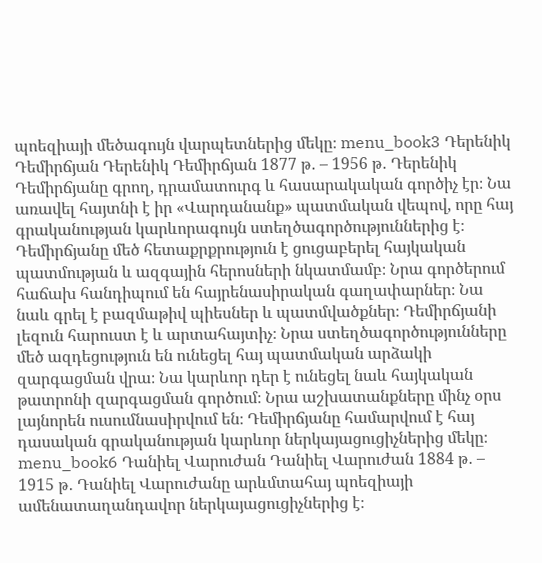պոեզիայի մեծագույն վարպետներից մեկը։ menu_book3 Դերենիկ Դեմիրճյան Դերենիկ Դեմիրճյան 1877 թ․ – 1956 թ․ Դերենիկ Դեմիրճյանը գրող, դրամատուրգ և հասարակական գործիչ էր։ Նա առավել հայտնի է իր «Վարդանանք» պատմական վեպով, որը հայ գրականության կարևորագույն ստեղծագործություններից է։ Դեմիրճյանը մեծ հետաքրքրություն է ցուցաբերել հայկական պատմության և ազգային հերոսների նկատմամբ։ Նրա գործերում հաճախ հանդիպում են հայրենասիրական գաղափարներ։ Նա նաև գրել է բազմաթիվ պիեսներ և պատմվածքներ։ Դեմիրճյանի լեզուն հարուստ է և արտահայտիչ։ Նրա ստեղծագործությունները մեծ ազդեցություն են ունեցել հայ պատմական արձակի զարգացման վրա։ Նա կարևոր դեր է ունեցել նաև հայկական թատրոնի զարգացման գործում։ Նրա աշխատանքները մինչ օրս լայնորեն ուսումնասիրվում են։ Դեմիրճյանը համարվում է հայ դասական գրականության կարևոր ներկայացուցիչներից մեկը։ menu_book6 Դանիել Վարուժան Դանիել Վարուժան 1884 թ․ – 1915 թ․ Դանիել Վարուժանը արևմտահայ պոեզիայի ամենատաղանդավոր ներկայացուցիչներից է։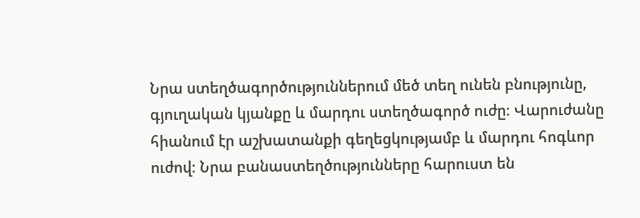Նրա ստեղծագործություններում մեծ տեղ ունեն բնությունը, գյուղական կյանքը և մարդու ստեղծագործ ուժը։ Վարուժանը հիանում էր աշխատանքի գեղեցկությամբ և մարդու հոգևոր ուժով։ Նրա բանաստեղծությունները հարուստ են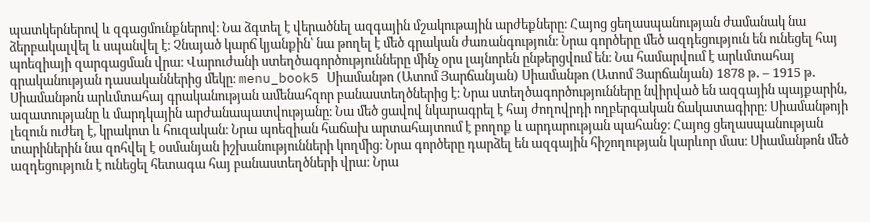պատկերներով և զգացմունքներով։ Նա ձգտել է վերածնել ազգային մշակութային արժեքները։ Հայոց ցեղասպանության ժամանակ նա ձերբակալվել և սպանվել է։ Չնայած կարճ կյանքին՝ նա թողել է մեծ գրական ժառանգություն։ Նրա գործերը մեծ ազդեցություն են ունեցել հայ պոեզիայի զարգացման վրա։ Վարուժանի ստեղծագործությունները մինչ օրս լայնորեն ընթերցվում են։ Նա համարվում է արևմտահայ գրականության դասականներից մեկը։ menu_book5 Սիամանթո (Ատոմ Յարճանյան) Սիամանթո (Ատոմ Յարճանյան) 1878 թ․ – 1915 թ․ Սիամանթոն արևմտահայ գրականության ամենահզոր բանաստեղծներից է։ Նրա ստեղծագործությունները նվիրված են ազգային պայքարին, ազատությանը և մարդկային արժանապատվությանը։ Նա մեծ ցավով նկարագրել է հայ ժողովրդի ողբերգական ճակատագիրը։ Սիամանթոյի լեզուն ուժեղ է, կրակոտ և հուզական։ Նրա պոեզիան հաճախ արտահայտում է բողոք և արդարության պահանջ։ Հայոց ցեղասպանության տարիներին նա զոհվել է օսմանյան իշխանությունների կողմից։ Նրա գործերը դարձել են ազգային հիշողության կարևոր մաս։ Սիամանթոն մեծ ազդեցություն է ունեցել հետագա հայ բանաստեղծների վրա։ Նրա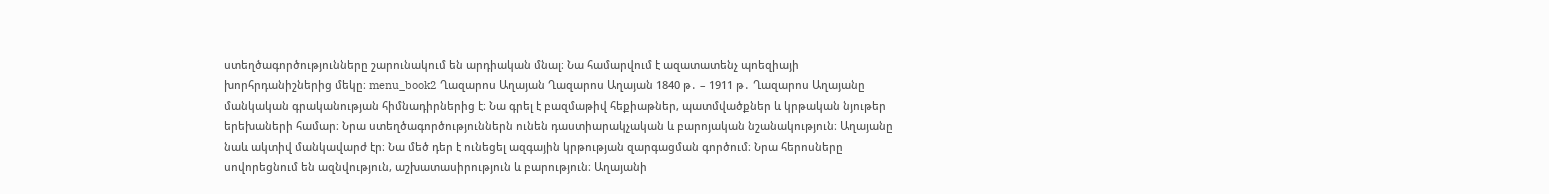ստեղծագործությունները շարունակում են արդիական մնալ։ Նա համարվում է ազատատենչ պոեզիայի խորհրդանիշներից մեկը։ menu_book2 Ղազարոս Աղայան Ղազարոս Աղայան 1840 թ․ – 1911 թ․ Ղազարոս Աղայանը մանկական գրականության հիմնադիրներից է։ Նա գրել է բազմաթիվ հեքիաթներ, պատմվածքներ և կրթական նյութեր երեխաների համար։ Նրա ստեղծագործություններն ունեն դաստիարակչական և բարոյական նշանակություն։ Աղայանը նաև ակտիվ մանկավարժ էր։ Նա մեծ դեր է ունեցել ազգային կրթության զարգացման գործում։ Նրա հերոսները սովորեցնում են ազնվություն, աշխատասիրություն և բարություն։ Աղայանի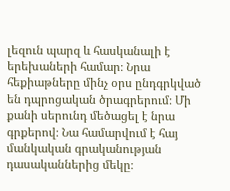լեզուն պարզ և հասկանալի է երեխաների համար։ Նրա հեքիաթները մինչ օրս ընդգրկված են դպրոցական ծրագրերում։ Մի քանի սերունդ մեծացել է նրա գրքերով։ Նա համարվում է հայ մանկական գրականության դասականներից մեկը։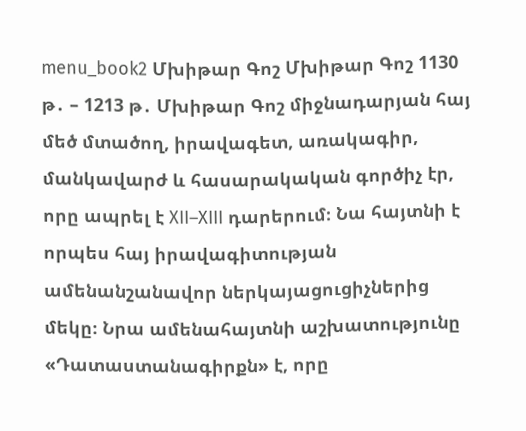menu_book2 Մխիթար Գոշ Մխիթար Գոշ 1130 թ․ – 1213 թ․ Մխիթար Գոշ միջնադարյան հայ մեծ մտածող, իրավագետ, առակագիր, մանկավարժ և հասարակական գործիչ էր, որը ապրել է XII–XIII դարերում։ Նա հայտնի է որպես հայ իրավագիտության ամենանշանավոր ներկայացուցիչներից մեկը։ Նրա ամենահայտնի աշխատությունը «Դատաստանագիրքն» է, որը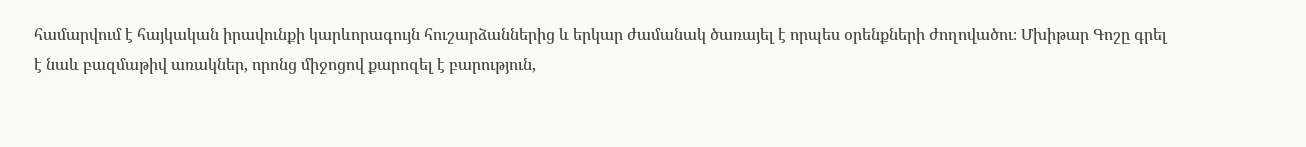համարվում է հայկական իրավունքի կարևորագույն հուշարձաններից և երկար ժամանակ ծառայել է որպես օրենքների ժողովածու։ Մխիթար Գոշը գրել է նաև բազմաթիվ առակներ, որոնց միջոցով քարոզել է բարություն,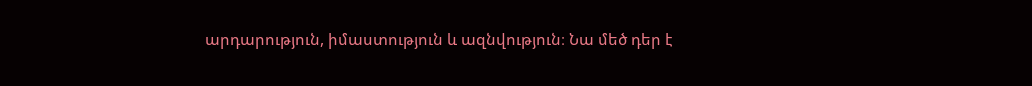արդարություն, իմաստություն և ազնվություն։ Նա մեծ դեր է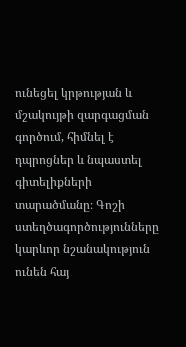ունեցել կրթության և մշակույթի զարգացման գործում, հիմնել է դպրոցներ և նպաստել գիտելիքների տարածմանը։ Գոշի ստեղծագործությունները կարևոր նշանակություն ունեն հայ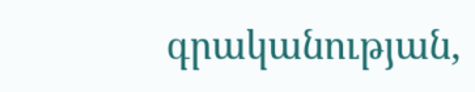գրականության,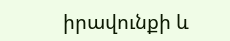իրավունքի և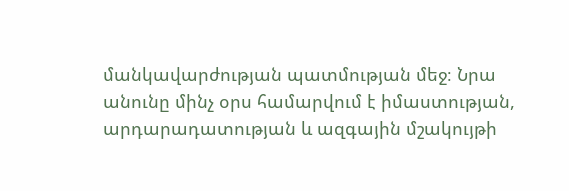մանկավարժության պատմության մեջ։ Նրա անունը մինչ օրս համարվում է իմաստության, արդարադատության և ազգային մշակույթի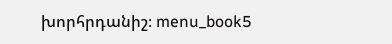խորհրդանիշ։ menu_book5